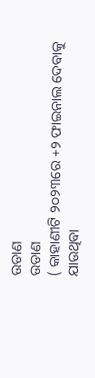ଉଡାଣ
ଉଡାଣ
( କାହାଣୀଟି ୨୦୨୩ରେ +୨ ଫାଇନାଲ ଦେବାକୁ ଯାଉଥିବା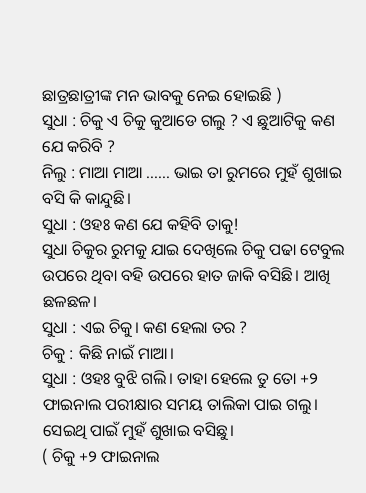ଛାତ୍ରଛାତ୍ରୀଙ୍କ ମନ ଭାବକୁ ନେଇ ହୋଇଛି )
ସୁଧା : ଚିକୁ ଏ ଚିକୁ କୁଆଡେ ଗଲୁ ? ଏ ଛୁଆଟିକୁ କଣ ଯେ କରିବି ?
ନିଲୁ : ମାଆ ମାଆ ...... ଭାଇ ତା ରୁମରେ ମୁହଁ ଶୁଖାଇ ବସି କି କାନ୍ଦୁଛି।
ସୁଧା : ଓହଃ କଣ ଯେ କହିବି ତାକୁ!
ସୁଧା ଚିକୁର ରୁମକୁ ଯାଇ ଦେଖିଲେ ଚିକୁ ପଢା ଟେବୁଲ ଉପରେ ଥିବା ବହି ଉପରେ ହାତ ଜାକି ବସିଛି। ଆଖି ଛଳଛଳ।
ସୁଧା : ଏଇ ଚିକୁ। କଣ ହେଲା ତର ?
ଚିକୁ : କିଛି ନାଇଁ ମାଆ।
ସୁଧା : ଓହଃ ବୁଝି ଗଲି। ତାହା ହେଲେ ତୁ ତୋ +୨ ଫାଇନାଲ ପରୀକ୍ଷାର ସମୟ ତାଲିକା ପାଇ ଗଲୁ। ସେଇଥି ପାଇଁ ମୁହଁ ଶୁଖାଇ ବସିଛୁ।
( ଚିକୁ +୨ ଫାଇନାଲ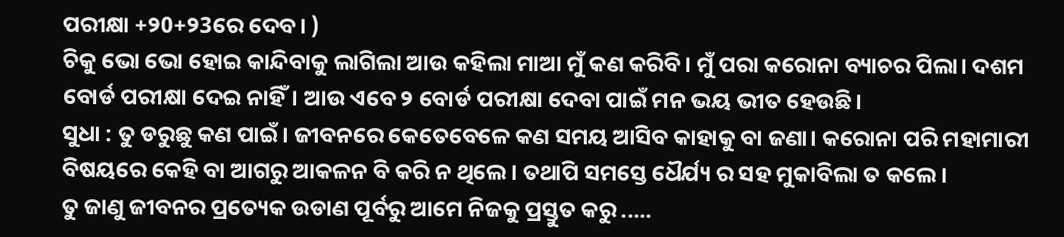ପରୀକ୍ଷା +୨0+୨3ରେ ଦେବ। )
ଚିକୁ ଭୋ ଭୋ ହୋଇ କାନ୍ଦିବାକୁ ଲାଗିଲା ଆଉ କହିଲା ମାଆ ମୁଁ କଣ କରିବି। ମୁଁ ପରା କରୋନା ବ୍ୟାଚର ପିଲା। ଦଶମ ବୋର୍ଡ ପରୀକ୍ଷା ଦେଇ ନାହିଁ। ଆଉ ଏବେ ୨ ବୋର୍ଡ ପରୀକ୍ଷା ଦେବା ପାଇଁ ମନ ଭୟ ଭୀତ ହେଉଛି।
ସୁଧା : ତୁ ଡରୁଛୁ କଣ ପାଇଁ। ଜୀବନରେ କେତେବେଳେ କଣ ସମୟ ଆସିବ କାହାକୁ ବା ଜଣା। କରୋନା ପରି ମହାମାରୀ ବିଷୟରେ କେହି ବା ଆଗରୁ ଆକଳନ ବି କରି ନ ଥିଲେ। ତଥାପି ସମସ୍ତେ ଧୈର୍ଯ୍ୟ ର ସହ ମୁକାବିଲା ତ କଲେ।
ତୁ ଜାଣୁ ଜୀବନର ପ୍ରତ୍ୟେକ ଉଡାଣ ପୂର୍ବରୁ ଆମେ ନିଜକୁ ପ୍ରସ୍ତୁତ କରୁ .....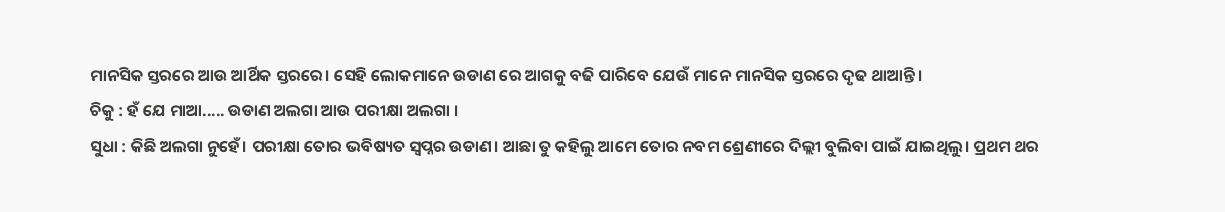ମାନସିକ ସ୍ତରରେ ଆଉ ଆର୍ଥିକ ସ୍ତରରେ। ସେହି ଲୋକମାନେ ଉଡାଣ ରେ ଆଗକୁ ବଢି ପାରିବେ ଯେଉଁ ମାନେ ମାନସିକ ସ୍ତରରେ ଦୃଢ ଥାଆନ୍ତି।
ଚିକୁ : ହଁ ଯେ ମାଆ..... ଉଡାଣ ଅଲଗା ଆଉ ପରୀକ୍ଷା ଅଲଗା ।
ସୁଧା : କିଛି ଅଲଗା ନୁହେଁ। ପରୀକ୍ଷା ତୋର ଭବିଷ୍ୟତ ସ୍ଵପ୍ନର ଉଡାଣ। ଆଛା ତୁ କହିଲୁ ଆମେ ତୋର ନବମ ଶ୍ରେଣୀରେ ଦିଲ୍ଲୀ ବୁଲିବା ପାଇଁ ଯାଇଥିଲୁ। ପ୍ରଥମ ଥର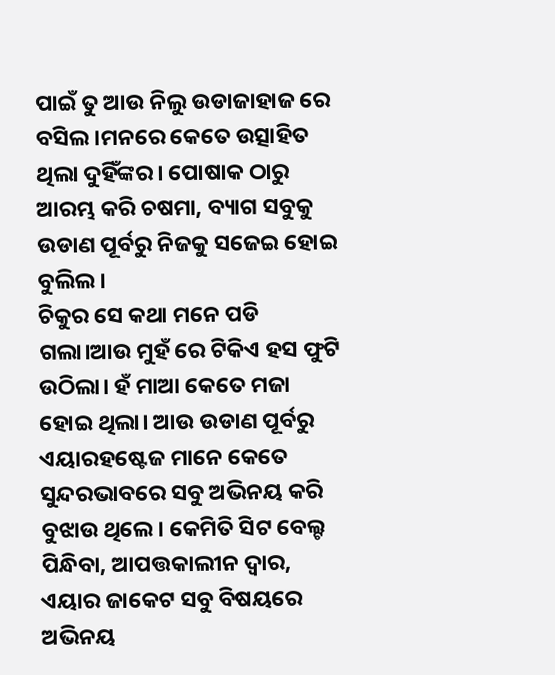ପାଇଁ ତୁ ଆଉ ନିଲୁ ଉଡାଜାହାଜ ରେ ବସିଲ।ମନରେ କେତେ ଉତ୍ସାହିତ ଥିଲା ଦୁହିଁଙ୍କର। ପୋଷାକ ଠାରୁ ଆରମ୍ଭ କରି ଚଷମା, ବ୍ୟାଗ ସବୁକୁ ଉଡାଣ ପୂର୍ବରୁ ନିଜକୁ ସଜେଇ ହୋଇ ବୁଲିଲ।
ଚିକୁର ସେ କଥା ମନେ ପଡି ଗଲା।ଆଉ ମୁହଁ ରେ ଟିକିଏ ହସ ଫୁଟି ଉଠିଲା। ହଁ ମାଆ କେତେ ମଜା ହୋଇ ଥିଲା। ଆଉ ଉଡାଣ ପୂର୍ବରୁ ଏୟାରହଷ୍ଟେଜ ମାନେ କେତେ ସୁନ୍ଦରଭାବରେ ସବୁ ଅଭିନୟ କରି ବୁଝାଉ ଥିଲେ। କେମିତି ସିଟ ବେଲ୍ଟ ପିନ୍ଧିବା, ଆପତ୍ତକାଲୀନ ଦ୍ବାର, ଏୟାର ଜାକେଟ ସବୁ ବିଷୟରେ ଅଭିନୟ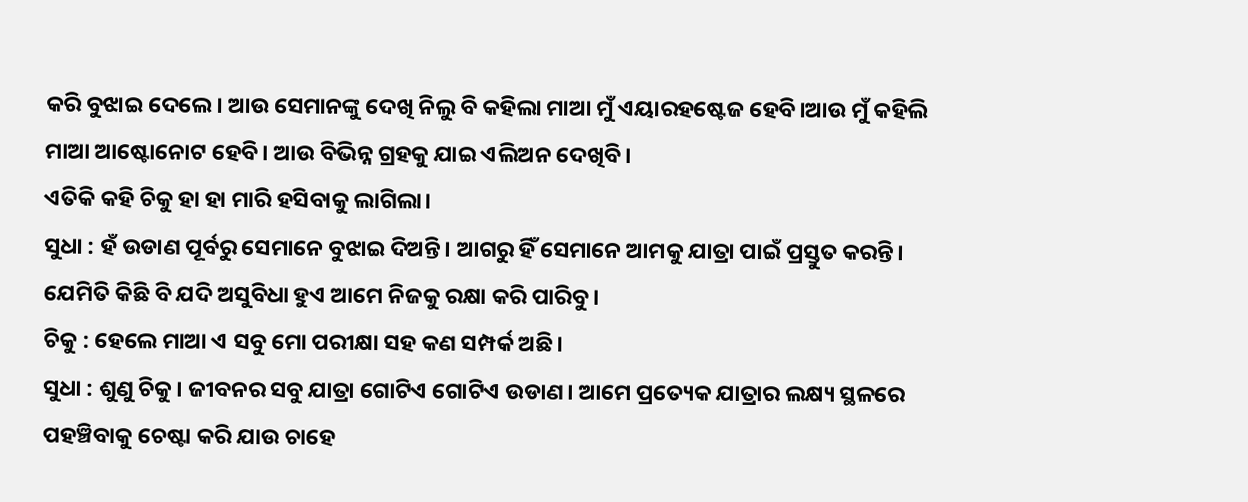କରି ବୁଝାଇ ଦେଲେ। ଆଉ ସେମାନଙ୍କୁ ଦେଖି ନିଲୁ ବି କହିଲା ମାଆ ମୁଁ ଏୟାରହଷ୍ଟେଜ ହେବି।ଆଉ ମୁଁ କହିଲି ମାଆ ଆଷ୍ଟୋନୋଟ ହେବି। ଆଉ ବିଭିନ୍ନ ଗ୍ରହକୁ ଯାଇ ଏଲିଅନ ଦେଖିବି।
ଏତିକି କହି ଚିକୁ ହା ହା ମାରି ହସିବାକୁ ଲାଗିଲା।
ସୁଧା : ହଁ ଉଡାଣ ପୂର୍ବରୁ ସେମାନେ ବୁଝାଇ ଦିଅନ୍ତି। ଆଗରୁ ହିଁ ସେମାନେ ଆମକୁ ଯାତ୍ରା ପାଇଁ ପ୍ରସ୍ତୁତ କରନ୍ତି। ଯେମିତି କିଛି ବି ଯଦି ଅସୁବିଧା ହୁଏ ଆମେ ନିଜକୁ ରକ୍ଷା କରି ପାରିବୁ।
ଚିକୁ : ହେଲେ ମାଆ ଏ ସବୁ ମୋ ପରୀକ୍ଷା ସହ କଣ ସମ୍ପର୍କ ଅଛି।
ସୁଧା : ଶୁଣୁ ଚିକୁ। ଜୀବନର ସବୁ ଯାତ୍ରା ଗୋଟିଏ ଗୋଟିଏ ଉଡାଣ। ଆମେ ପ୍ରତ୍ୟେକ ଯାତ୍ରାର ଲକ୍ଷ୍ୟ ସ୍ଥଳରେ ପହଞ୍ଚିବାକୁ ଚେଷ୍ଟା କରି ଯାଉ ଚାହେ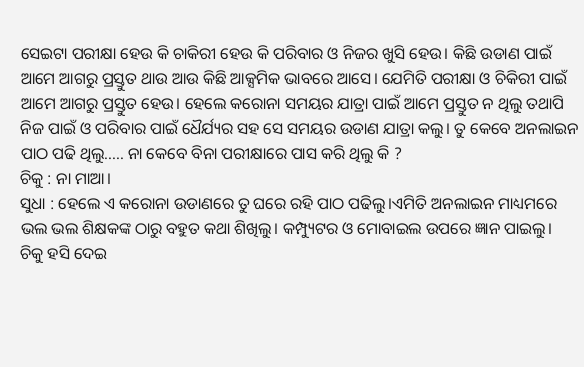ସେଇଟା ପରୀକ୍ଷା ହେଉ କି ଚାକିରୀ ହେଉ କି ପରିବାର ଓ ନିଜର ଖୁସି ହେଉ। କିଛି ଉଡାଣ ପାଇଁ ଆମେ ଆଗରୁ ପ୍ରସ୍ତୁତ ଥାଉ ଆଉ କିଛି ଆକ୍ସମିକ ଭାବରେ ଆସେ। ଯେମିତି ପରୀକ୍ଷା ଓ ଚିକିରୀ ପାଇଁ ଆମେ ଆଗରୁ ପ୍ରସ୍ତୁତ ହେଉ। ହେଲେ କରୋନା ସମୟର ଯାତ୍ରା ପାଇଁ ଆମେ ପ୍ରସ୍ତୁତ ନ ଥିଲୁ ତଥାପି ନିଜ ପାଇଁ ଓ ପରିବାର ପାଇଁ ଧୈର୍ଯ୍ୟର ସହ ସେ ସମୟର ଉଡାଣ ଯାତ୍ରା କଲୁ। ତୁ କେବେ ଅନଲାଇନ ପାଠ ପଢି ଥିଲୁ..... ନା କେବେ ବିନା ପରୀକ୍ଷାରେ ପାସ କରି ଥିଲୁ କି ?
ଚିକୁ : ନା ମାଆ।
ସୁଧା : ହେଲେ ଏ କରୋନା ଉଡାଣରେ ତୁ ଘରେ ରହି ପାଠ ପଢିଲୁ।ଏମିତି ଅନଲାଇନ ମାଧ୍ୟମରେ ଭଲ ଭଲ ଶିକ୍ଷକଙ୍କ ଠାରୁ ବହୁତ କଥା ଶିଖିଲୁ। କମ୍ପ୍ୟୁଟର ଓ ମୋବାଇଲ ଉପରେ ଜ୍ଞାନ ପାଇଲୁ।
ଚିକୁ ହସି ଦେଇ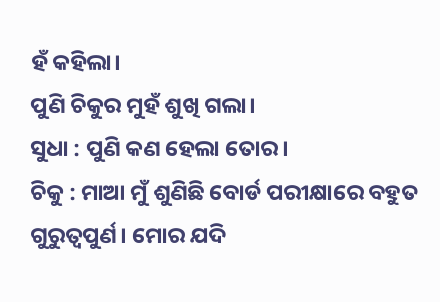ହଁ କହିଲା।
ପୁଣି ଚିକୁର ମୁହଁ ଶୁଖି ଗଲା।
ସୁଧା : ପୁଣି କଣ ହେଲା ତୋର।
ଚିକୁ : ମାଆ ମୁଁ ଶୁଣିଛି ବୋର୍ଡ ପରୀକ୍ଷାରେ ବହୁତ ଗୁରୁତ୍ବପୁର୍ଣ। ମୋର ଯଦି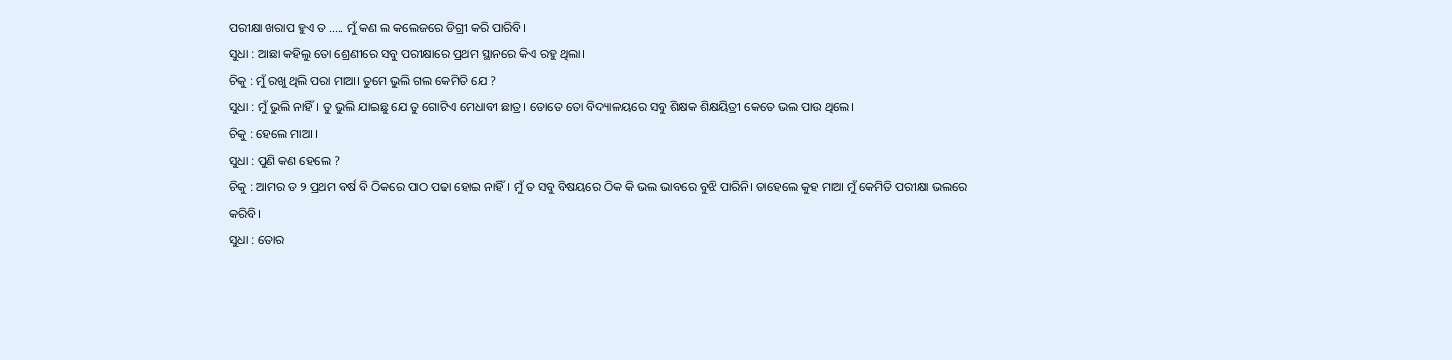ପରୀକ୍ଷା ଖରାପ ହୁଏ ତ ..... ମୁଁ କଣ ଲ କଲେଜରେ ଡିଗ୍ରୀ କରି ପାରିବି।
ସୁଧା : ଆଛା କହିଲୁ ତୋ ଶ୍ରେଣୀରେ ସବୁ ପରୀକ୍ଷାରେ ପ୍ରଥମ ସ୍ଥାନରେ କିଏ ରହୁ ଥିଲା।
ଚିକୁ : ମୁଁ ରଖୁ ଥିଲି ପରା ମାଆ। ତୁମେ ଭୁଲି ଗଲ କେମିତି ଯେ ?
ସୁଧା : ମୁଁ ଭୁଲି ନାହିଁ। ତୁ ଭୁଲି ଯାଇଛୁ ଯେ ତୁ ଗୋଟିଏ ମେଧାବୀ ଛାତ୍ର। ତୋତେ ତୋ ବିଦ୍ୟାଳୟରେ ସବୁ ଶିକ୍ଷକ ଶିକ୍ଷୟିତ୍ରୀ କେତେ ଭଲ ପାଉ ଥିଲେ।
ଚିକୁ : ହେଲେ ମାଆ ।
ସୁଧା : ପୁଣି କଣ ହେଲେ ?
ଚିକୁ : ଆମର ତ ୨ ପ୍ରଥମ ବର୍ଷ ବି ଠିକରେ ପାଠ ପଢା ହୋଇ ନାହିଁ। ମୁଁ ତ ସବୁ ବିଷୟରେ ଠିକ କି ଭଲ ଭାବରେ ବୁଝି ପାରିନି। ତାହେଲେ କୁହ ମାଆ ମୁଁ କେମିତି ପରୀକ୍ଷା ଭଲରେ କରିବି।
ସୁଧା : ତୋର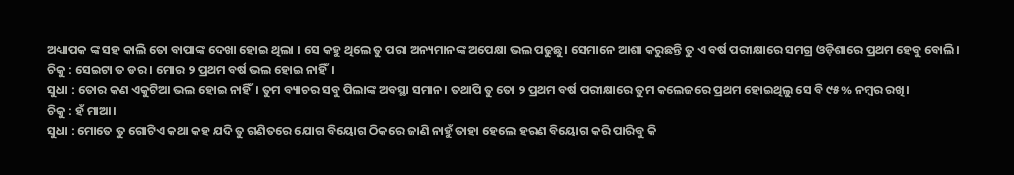ଅଧ୍ୟାପକ ଙ୍କ ସହ କାଲି ତୋ ବାପାଙ୍କ ଦେଖା ହୋଇ ଥିଲା । ସେ କହୁ ଥିଲେ ତୁ ପରା ଅନ୍ୟମାନଙ୍କ ଅପେକ୍ଷା ଭଲ ପଢୁଛୁ। ସେମାନେ ଆଶା କରୁଛନ୍ତି ତୁ ଏ ବର୍ଷ ପରୀକ୍ଷାରେ ସମଗ୍ର ଓଡ଼ିଶାରେ ପ୍ରଥମ ହେବୁ ବୋଲି।
ଚିକୁ : ସେଇଟା ତ ଡର । ମୋର ୨ ପ୍ରଥମ ବର୍ଷ ଭଲ ହୋଇ ନାହିଁ।
ସୁଧା : ତୋର କଣ ଏକୁଟିଆ ଭଲ ହୋଇ ନାହିଁ। ତୁମ ବ୍ୟାଚର ସବୁ ପିଲାଙ୍କ ଅବସ୍ଥା ସମାନ। ତଥାପି ତୁ ତୋ ୨ ପ୍ରଥମ ବର୍ଷ ପରୀକ୍ଷାରେ ତୁମ କଲେଜରେ ପ୍ରଥମ ହୋଇଥିଲୁ ସେ ବି ୯୫% ନମ୍ବର ରଖି।
ଚିକୁ : ହଁ ମାଆ।
ସୁଧା : ମୋତେ ତୁ ଗୋଟିଏ କଥା କହ ଯଦି ତୁ ଗଣିତରେ ଯୋଗ ବିୟୋଗ ଠିକରେ ଜାଣି ନାହୁଁ ତାହା ହେଲେ ହରଣ ବିୟୋଗ କରି ପାରିବୁ କି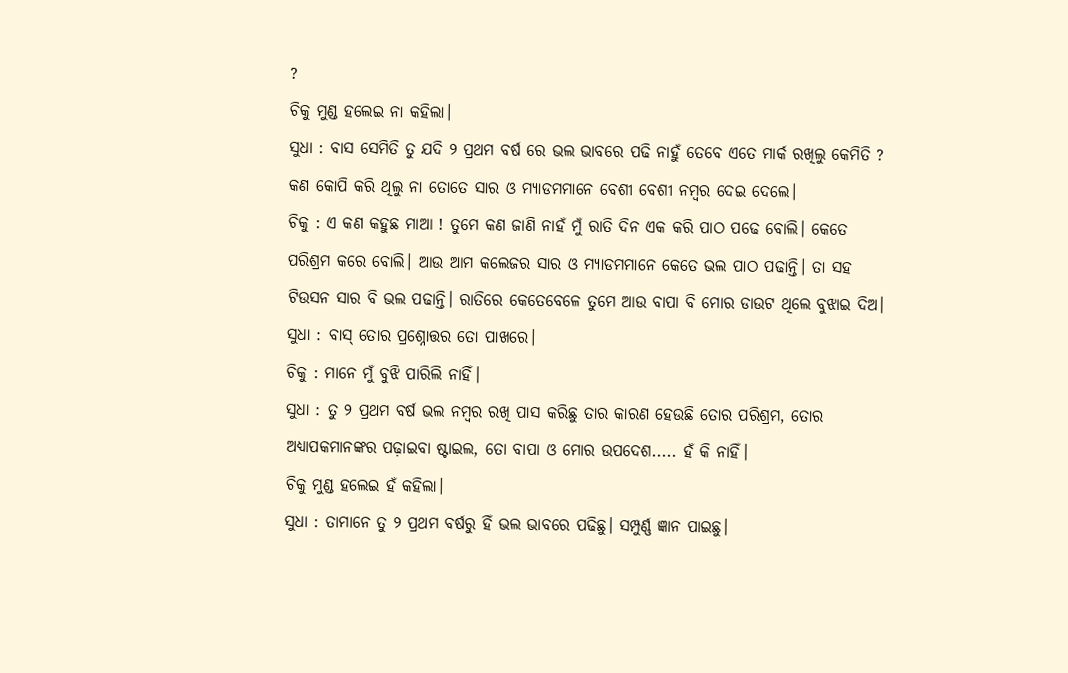?
ଚିକୁ ମୁଣ୍ଡ ହଲେଇ ନା କହିଲା।
ସୁଧା : ବାସ ସେମିତି ତୁ ଯଦି ୨ ପ୍ରଥମ ବର୍ଷ ରେ ଭଲ ଭାବରେ ପଢି ନାହୁଁ ତେବେ ଏତେ ମାର୍କ ରଖିଲୁ କେମିତି ? କଣ କୋପି କରି ଥିଲୁ ନା ତୋତେ ସାର ଓ ମ୍ୟାଡମମାନେ ବେଶୀ ବେଶୀ ନମ୍ବର ଦେଇ ଦେଲେ।
ଚିକୁ : ଏ କଣ କହୁଛ ମାଆ ! ତୁମେ କଣ ଜାଣି ନାହଁ ମୁଁ ରାତି ଦିନ ଏକ କରି ପାଠ ପଢେ ବୋଲି। କେତେ ପରିଶ୍ରମ କରେ ବୋଲି। ଆଉ ଆମ କଲେଜର ସାର ଓ ମ୍ୟାଡମମାନେ କେତେ ଭଲ ପାଠ ପଢାନ୍ତି। ତା ସହ ଟିଉସନ ସାର ବି ଭଲ ପଢାନ୍ତି। ରାତିରେ କେତେବେଳେ ତୁମେ ଆଉ ବାପା ବି ମୋର ଡାଉଟ ଥିଲେ ବୁଝାଇ ଦିଅ।
ସୁଧା : ବାସ୍ ତୋର ପ୍ରଶ୍ନୋତ୍ତର ତୋ ପାଖରେ।
ଚିକୁ : ମାନେ ମୁଁ ବୁଝି ପାରିଲି ନାହିଁ।
ସୁଧା : ତୁ ୨ ପ୍ରଥମ ବର୍ଷ ଭଲ ନମ୍ବର ରଖି ପାସ କରିଛୁ ତାର କାରଣ ହେଉଛି ତୋର ପରିଶ୍ରମ, ତୋର ଅଧ୍ୟାପକମାନଙ୍କର ପଢ଼ାଇବା ଷ୍ଟାଇଲ, ତୋ ବାପା ଓ ମୋର ଉପଦେଶ..... ହଁ କି ନାହିଁ।
ଚିକୁ ମୁଣ୍ଡ ହଲେଇ ହଁ କହିଲା।
ସୁଧା : ତାମାନେ ତୁ ୨ ପ୍ରଥମ ବର୍ଷରୁ ହିଁ ଭଲ ଭାବରେ ପଢିଛୁ। ସମ୍ପୁର୍ଣ୍ଣ ଜ୍ଞାନ ପାଇଛୁ।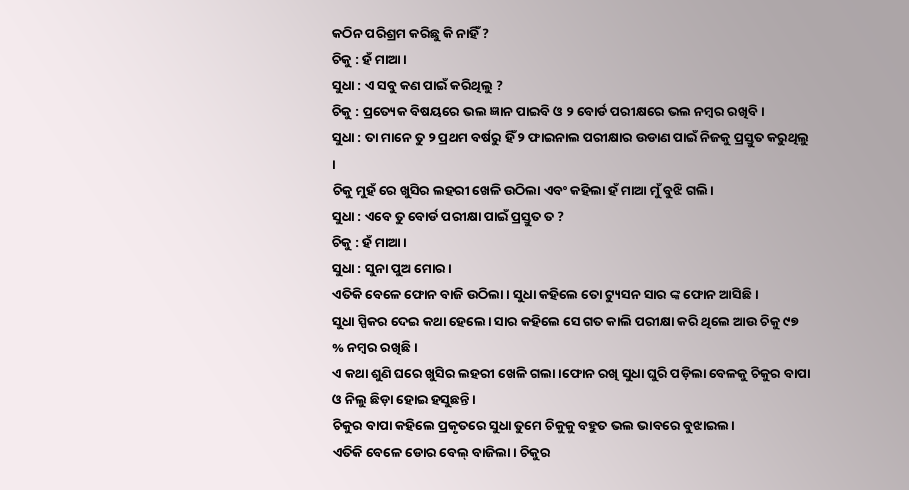କଠିନ ପରିଶ୍ରମ କରିଛୁ କି ନାହିଁ ?
ଚିକୁ : ହଁ ମାଆ।
ସୁଧା : ଏ ସବୁ କଣ ପାଇଁ କରିଥିଲୁ ?
ଚିକୁ : ପ୍ରତ୍ୟେକ ବିଷୟରେ ଭଲ ଜ୍ଞାନ ପାଇବି ଓ ୨ ବୋର୍ଡ ପରୀକ୍ଷରେ ଭଲ ନମ୍ବର ରଖିବି।
ସୁଧା : ତା ମାନେ ତୁ ୨ ପ୍ରଥମ ବର୍ଷରୁ ହିଁ ୨ ଫାଇନାଲ ପରୀକ୍ଷାର ଉଡାଣ ପାଇଁ ନିଜକୁ ପ୍ରସ୍ତୁତ କରୁଥିଲୁ ।
ଚିକୁ ମୁହଁ ରେ ଖୁସିର ଲହରୀ ଖେଳି ଉଠିଲା ଏବଂ କହିଲା ହଁ ମାଆ ମୁଁ ବୁଝି ଗଲି।
ସୁଧା : ଏବେ ତୁ ବୋର୍ଡ ପରୀକ୍ଷା ପାଇଁ ପ୍ରସ୍ତୁତ ତ ?
ଚିକୁ : ହଁ ମାଆ।
ସୁଧା : ସୁନା ପୁଅ ମୋର।
ଏତିକି ବେଳେ ଫୋନ ବାଜି ଉଠିଲା। ସୁଧା କହିଲେ ତୋ ଟ୍ୟୁସନ ସାର ଙ୍କ ଫୋନ ଆସିଛି।
ସୁଧା ସ୍ପିକର ଦେଇ କଥା ହେଲେ। ସାର କହିଲେ ସେ ଗତ କାଲି ପରୀକ୍ଷା କରି ଥିଲେ ଆଉ ଚିକୁ ୯୭ % ନମ୍ବର ରଖିଛି।
ଏ କଥା ଶୁଣି ଘରେ ଖୁସିର ଲହରୀ ଖେଳି ଗଲା।ଫୋନ ରଖି ସୁଧା ଘୁରି ପଡ଼ିଲା ବେଳକୁ ଚିକୁର ବାପା ଓ ନିଲୁ ଛିଡ଼ା ହୋଇ ହସୁଛନ୍ତି।
ଚିକୁର ବାପା କହିଲେ ପ୍ରକୃତରେ ସୁଧା ତୁମେ ଚିକୁକୁ ବହୁତ ଭଲ ଭାବରେ ବୁଝାଇଲ।
ଏତିକି ବେଳେ ଡୋର ବେଲ୍ ବାଜିଲା। ଚିକୁର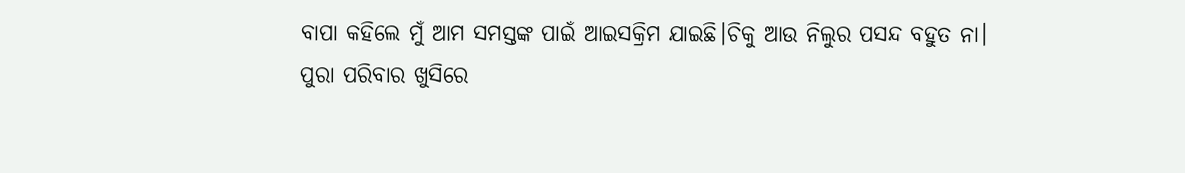ବାପା କହିଲେ ମୁଁ ଆମ ସମସ୍ତଙ୍କ ପାଇଁ ଆଇସକ୍ରିମ ଯାଇଛି।ଚିକୁ ଆଉ ନିଲୁର ପସନ୍ଦ ବହୁତ ନା।
ପୁରା ପରିବାର ଖୁସିରେ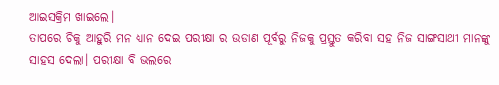ଆଇସକ୍ରିମ ଖାଇଲେ।
ତାପରେ ଚିକୁ ଆହୁରି ମନ ଧ୍ୟାନ ଦେଇ ପରୀକ୍ଷା ର ଉଡାଣ ପୂର୍ବରୁ ନିଜକୁ ପ୍ରସ୍ତୁତ କରିବା ସହ ନିଜ ସାଙ୍ଗସାଥୀ ମାନଙ୍କୁ ସାହସ ଦେଲା। ପରୀକ୍ଷା ବି ଭଲରେ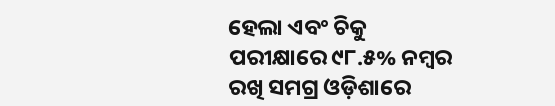ହେଲା ଏବଂ ଚିକୁ ପରୀକ୍ଷାରେ ୯୮.୫% ନମ୍ବର ରଖି ସମଗ୍ର ଓଡ଼ିଶାରେ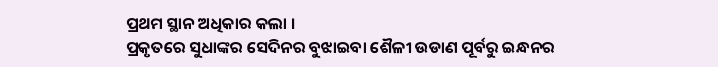ପ୍ରଥମ ସ୍ଥାନ ଅଧିକାର କଲା ।
ପ୍ରକୃତରେ ସୁଧାଙ୍କର ସେଦିନର ବୁଝାଇବା ଶୈଳୀ ଉଡାଣ ପୂର୍ବରୁ ଇନ୍ଧନର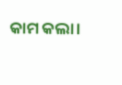କାମ କଲା।